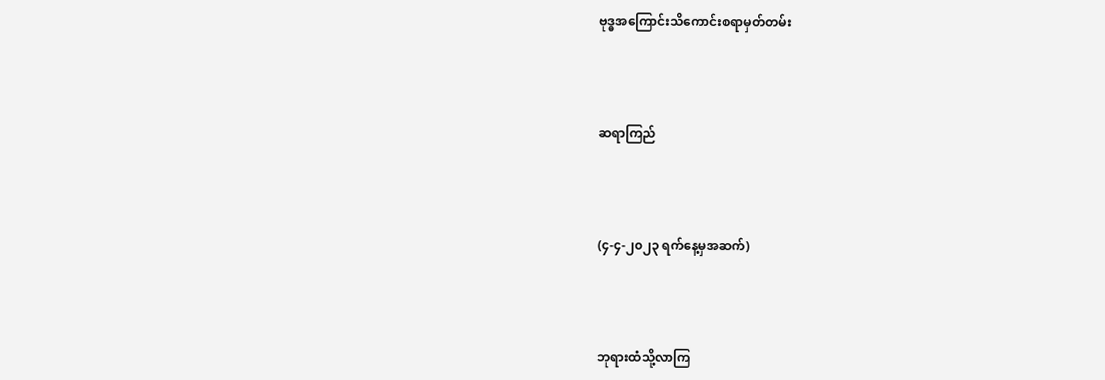ဗုဒ္ဓအကြောင်းသိကောင်းစရာမှတ်တမ်း



ဆရာကြည်



(၄-၄-၂၀၂၃ ရက်နေ့မှအဆက်)



ဘုရားထံသို့လာကြ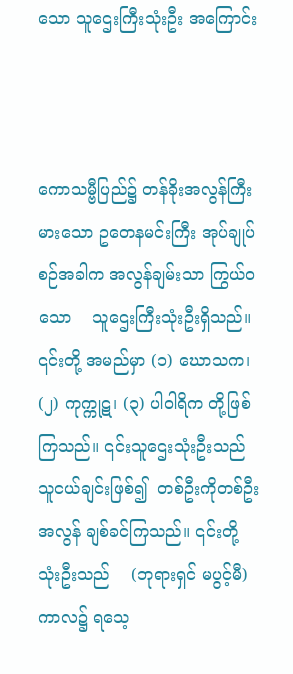သော သူဌေးကြီးသုံးဦး အကြောင်း



ကောသမ္ဗီပြည်၌ တန်ခိုးအလွန်ကြီးမားသော ဥတေနမင်းကြီး အုပ်ချုပ်စဉ်အခါက အလွန်ချမ်းသာ ကြွယ်ဝသော    သူဌေးကြီးသုံးဦးရှိသည်။    ၎င်းတို့ အမည်မှာ (၁) ဃောသက၊ (၂) ကုက္ကုဋ၊ (၃) ပါဝါရိက တို့ဖြစ်ကြသည်။ ၎င်းသူဌေးသုံးဦးသည် သူငယ်ချင်းဖြစ်၍  တစ်ဦးကိုတစ်ဦး  အလွန် ချစ်ခင်ကြသည်။ ၎င်းတို့သုံးဦးသည်    (ဘုရားရှင် မပွင့်မီ)   ကာလ၌ ရသေ့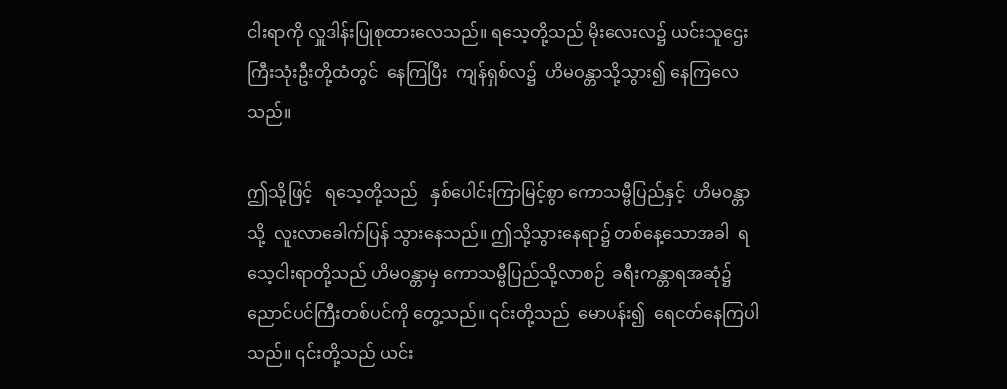ငါးရာကို လှူဒါန်းပြုစုထားလေသည်။ ရသေ့တို့သည် မိုးလေးလ၌ ယင်းသူဌေးကြီးသုံးဦးတို့ထံတွင်  နေကြပြီး  ကျန်ရှစ်လ၌  ဟိမဝန္တာသို့သွား၍ နေကြလေသည်။

ဤသို့ဖြင့်   ရသေ့တို့သည်   နှစ်ပေါင်းကြာမြင့်စွာ ကောသမ္ဗီပြည်နှင့်  ဟိမဝန္တာသို့  လူးလာခေါက်ပြန် သွားနေသည်။ ဤသို့သွားနေရာ၌ တစ်နေ့သောအခါ  ရသေ့ငါးရာတို့သည် ဟိမဝန္တာမှ ကောသမ္ဗီပြည်သို့လာစဉ်  ခရီးကန္တာရအဆုံ၌ ညောင်ပင်ကြီးတစ်ပင်ကို တွေ့သည်။ ၎င်းတို့သည်  မောပန်း၍  ရေငတ်နေကြပါသည်။ ၎င်းတို့သည် ယင်း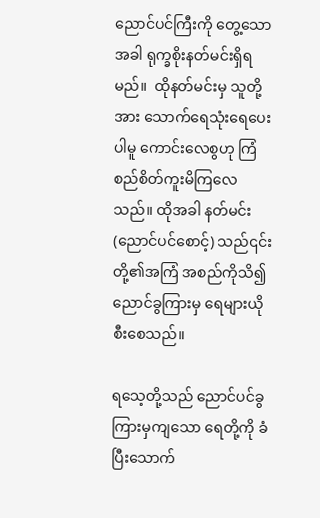ညောင်ပင်ကြီးကို တွေ့သောအခါ ရုက္ခစိုးနတ်မင်းရှိရမည်။  ထိုနတ်မင်းမှ သူတို့အား သောက်ရေသုံးရေပေးပါမူ ကောင်းလေစွဟု ကြံစည်စိတ်ကူးမိကြလေသည်။ ထိုအခါ နတ်မင်း (ညောင်ပင်စောင့်) သည်၎င်းတို့၏အကြံ အစည်ကိုသိ၍ ညောင်ခွကြားမှ ရေများယိုစီးစေသည်။

ရသေ့တို့သည် ညောင်ပင်ခွကြားမှကျသော ရေတို့ကို ခံပြီးသောက်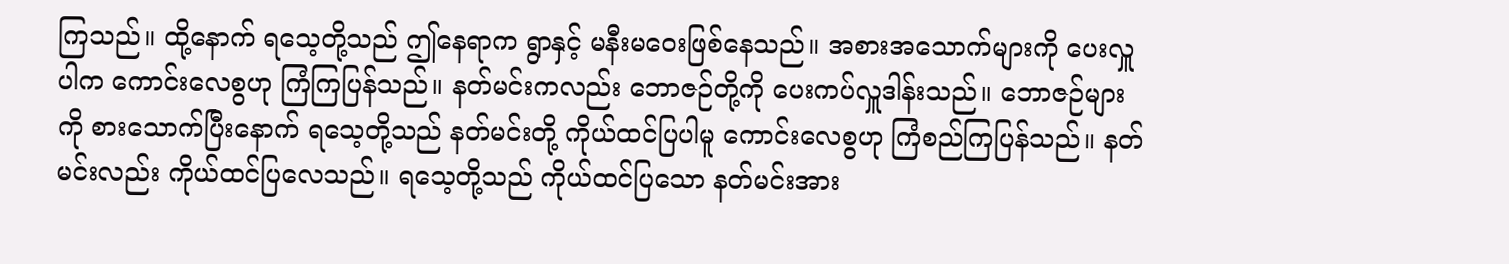ကြသည်။ ထို့နောက် ရသေ့တို့သည် ဤနေရာက ရွာနှင့် မနီးမဝေးဖြစ်နေသည်။ အစားအသောက်များကို ပေးလှူပါက ကောင်းလေစွဟု ကြံကြပြန်သည်။ နတ်မင်းကလည်း ဘောဇဉ်တို့ကို ပေးကပ်လှူဒါန်းသည်။ ဘောဇဉ်များကို စားသောက်ပြီးနောက် ရသေ့တို့သည် နတ်မင်းတို့ ကိုယ်ထင်ပြပါမူ ကောင်းလေစွဟု ကြံစည်ကြပြန်သည်။ နတ်မင်းလည်း ကိုယ်ထင်ပြလေသည်။ ရသေ့တို့သည် ကိုယ်ထင်ပြသော နတ်မင်းအား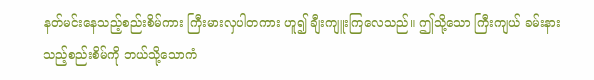နတ်မင်းနေသည့်စည်းစိမ်ကား ကြီးမားလှပါတကား ဟူ၍ ချီးကျူးကြလေသည်။ ဤသို့သော ကြီးကျယ် ခမ်းနားသည့်စည်းစိမ်ကို ဘယ်သို့သောကံ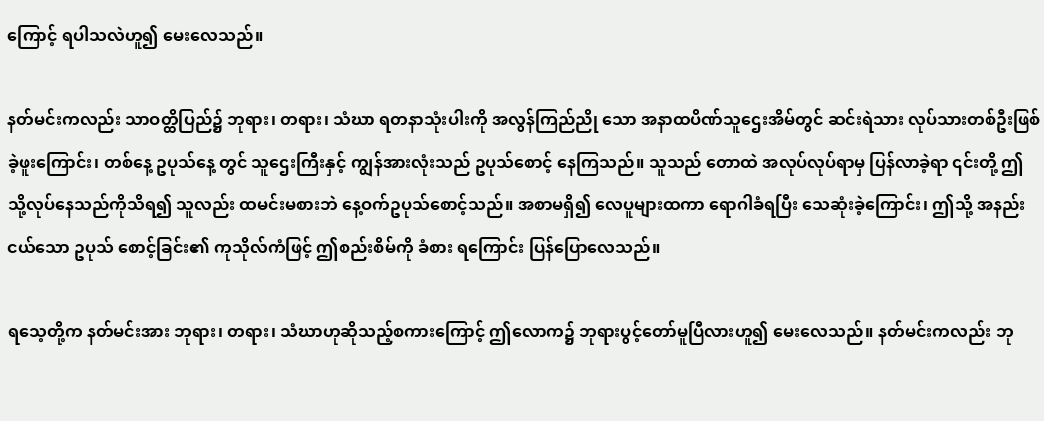ကြောင့် ရပါသလဲဟူ၍ မေးလေသည်။

နတ်မင်းကလည်း သာဝတ္ထိပြည်၌ ဘုရား၊ တရား၊ သံဃာ ရတနာသုံးပါးကို အလွန်ကြည်ညို သော အနာထပိဏ်သူဌေးအိမ်တွင် ဆင်းရဲသား လုပ်သားတစ်ဦးဖြစ်ခဲ့ဖူးကြောင်း၊ တစ်နေ့ ဥပုသ်နေ့ တွင် သူဌေးကြီးနှင့် ကျွန်အားလုံးသည် ဥပုသ်စောင့် နေကြသည်။ သူသည် တောထဲ အလုပ်လုပ်ရာမှ ပြန်လာခဲ့ရာ ၎င်းတို့ ဤသို့လုပ်နေသည်ကိုသိရ၍ သူလည်း ထမင်းမစားဘဲ နေ့ဝက်ဥပုသ်စောင့်သည်။ အစာမရှိ၍ လေပူများထကာ ရောဂါခံရပြီး သေဆုံးခဲ့ကြောင်း၊ ဤသို့ အနည်းငယ်သော ဥပုသ် စောင့်ခြင်း၏ ကုသိုလ်ကံဖြင့် ဤစည်းစိမ်ကို ခံစား ရကြောင်း ပြန်ပြောလေသည်။

ရသေ့တို့က နတ်မင်းအား ဘုရား၊ တရား၊ သံဃာဟုဆိုသည့်စကားကြောင့် ဤလောက၌ ဘုရားပွင့်တော်မူပြီလားဟူ၍ မေးလေသည်။ နတ်မင်းကလည်း ဘု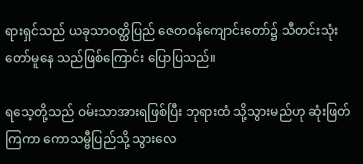ရားရှင်သည် ယခုသာဝတ္ထိပြည် ဇေတဝန်ကျောင်းတော်၌ သီတင်းသုံးတော်မူနေ သည်ဖြစ်ကြောင်း ပြောပြသည်။

ရသေ့တို့သည် ဝမ်းသာအားရဖြစ်ပြီး ဘုရားထံ သို့သွားမည်ဟု ဆုံးဖြတ်ကြကာ ကောသမ္ဗီပြည်သို့ သွားလေ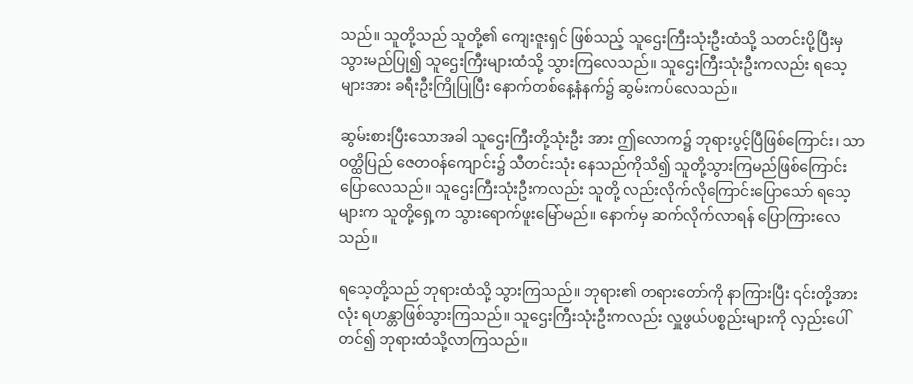သည်။ သူတို့သည် သူတို့၏ ကျေးဇူးရှင် ဖြစ်သည့် သူဌေးကြီးသုံးဦးထံသို့ သတင်းပို့ပြီးမှ သွားမည်ပြု၍ သူဌေးကြီးများထံသို့ သွားကြလေသည်။ သူဌေးကြီးသုံးဦးကလည်း ရသေ့များအား ခရီးဦးကြိုပြုပြီး နောက်တစ်နေ့နံနက်၌ ဆွမ်းကပ်လေသည်။

ဆွမ်းစားပြီးသောအခါ သူဌေးကြီးတို့သုံးဦး အား ဤလောက၌ ဘုရားပွင့်ပြီဖြစ်ကြောင်း၊ သာဝတ္ထိပြည် ဇေတဝန်ကျောင်း၌ သီတင်းသုံး နေသည်ကိုသိ၍ သူတို့သွားကြမည်ဖြစ်ကြောင်း ပြောလေသည်။ သူဌေးကြီးသုံးဦးကလည်း သူတို့ လည်းလိုက်လိုကြောင်းပြောသော် ရသေ့များက သူတို့ရှေ့က သွားရောက်ဖူးမြော်မည်။ နောက်မှ ဆက်လိုက်လာရန် ပြောကြားလေသည်။

ရသေ့တို့သည် ဘုရားထံသို့ သွားကြသည်။ ဘုရား၏ တရားတော်ကို နာကြားပြီး ၎င်းတို့အားလုံး ရဟန္တာဖြစ်သွားကြသည်။ သူဌေးကြီးသုံးဦးကလည်း လှူဖွယ်ပစ္စည်းများကို လှည်းပေါ်တင်၍ ဘုရားထံသို့လာကြသည်။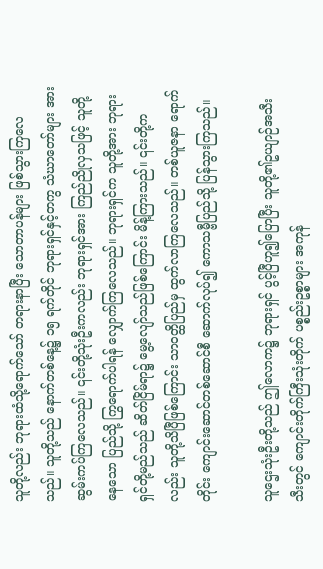သူတို့လည်း ဘုရားထံသို့ရောက်သော် တရားနာပြီး သောတာပန်များ ဖြစ်သွားကြလေသည်။ သူတို့သည် နောက်တစ်နေ့၌ ၁၅ ရက်တိုင် ဘုရားရှင်နှင့်တကွ သံဃာတော်များ အား ဆွမ်းကပ်ကြလေသည်။ ၎င်းတို့သုံးဦးကလည်း ဘုရားရှင်အား ကြည်ညိုလှသဖြင့် သူတို့နေသော ပြည်သို့ ကြွရောက်ပါရန် လျှောက်ကြလေသည်။ ဘုရားရှင်က သူတို့အား ဘုရားရှင်တို့မည်သည် ဆိတ်ငြိမ်ရာ၌ မွေ့လျော်သည်ဖြစ်ကြောင်း မိန့်ကြားသည်။ ၎င်းတို့ကလည်း သူတို့သိပြီဖြစ်ကြောင်း သာဝတ္ထိပြည်မှ ထွက်လာကြလေသည်။ တစ်ယူဇနာ ရောက်တိုင်း ကျောင်းဆောင်တစ်ဆောင်စီ ဆောက်လုပ်၍ ကောသမ္ဗီပြည်သို့ ပြန်သွားကြသည်။

သူဌေးသုံးဦးတို့သည် ဤလောက၌ ဘုရားရှင် ပွင့်ပြီဟူ၍ပြောပြီး သူတို့၏ဥယျာဉ်အသီးသီးတွင် ကျောင်းတိုက်ကြီးသုံးတိုက် ပစ္စည်းဥစ္စာများ အကုန်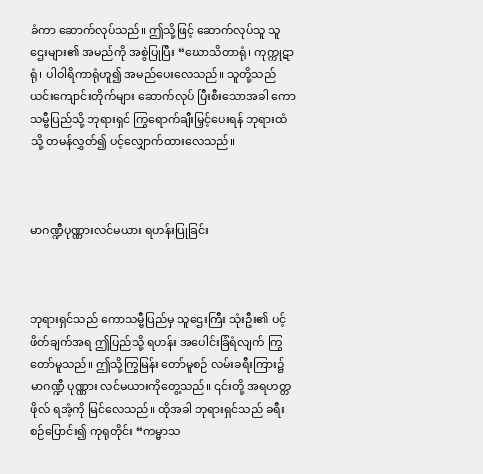ခံကာ ဆောက်လုပ်သည်။ ဤသို့ဖြင့် ဆောက်လုပ်သူ သူဌေးများ၏ အမည်ကို အစွဲပြုပြီး “ဃောသိတာရုံ၊ ကုက္ကုဋာရုံ၊ ပါဝါရိကာရုံဟူ၍ အမည်ပေးလေသည်။ သူတို့သည် ယင်းကျောင်းတိုက်များ ဆောက်လုပ် ပြီးစီးသောအခါ ကောသမ္ဗီပြည်သို့ ဘုရားရှင် ကြွရောက်ချီးမြှင့်ပေးရန် ဘုရားထံသို့ တမန်လွှတ်၍ ပင့်လျှောက်ထားလေသည်။



မာဂဏ္ဍီပုဏ္ဏားလင်မယား ရဟန်းပြုခြင်း



ဘုရားရှင်သည် ကောသမ္ဗီပြည်မှ သူဌေးကြီး သုံးဦး၏ ပင့်ဖိတ်ချက်အရ ဤပြည်သို့ ရဟန်း အပေါင်းခြံရံလျက် ကြွတော်မူသည်။ ဤသို့ကြွမြန်း တော်မူစဉ် လမ်းခရီးကြား၌ မာဂဏ္ဍီ ပုဏ္ဏား လင်မယားကိုတွေ့သည်။ ၎င်းတို့ အရဟတ္တဖိုလ် ရအံ့ကို မြင်လေသည်။ ထိုအခါ ဘုရားရှင်သည် ခရီးစဉ်ပြောင်း၍ ကုရုတိုင်း “ကမ္မာသ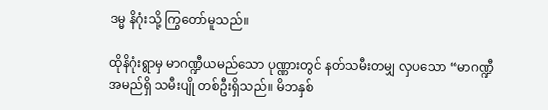ဒမ္မ နိဂုံးသို့ ကြွတော်မူသည်။

ထိုနိဂုံးရွာမှ မာဂဏ္ဍီယမည်သော ပုဏ္ဏားတွင် နတ်သမီးတမျှ လှပသော “မာဂဏ္ဍီ အမည်ရှိ သမီးပျို တစ်ဦးရှိသည်။ မိဘနှစ်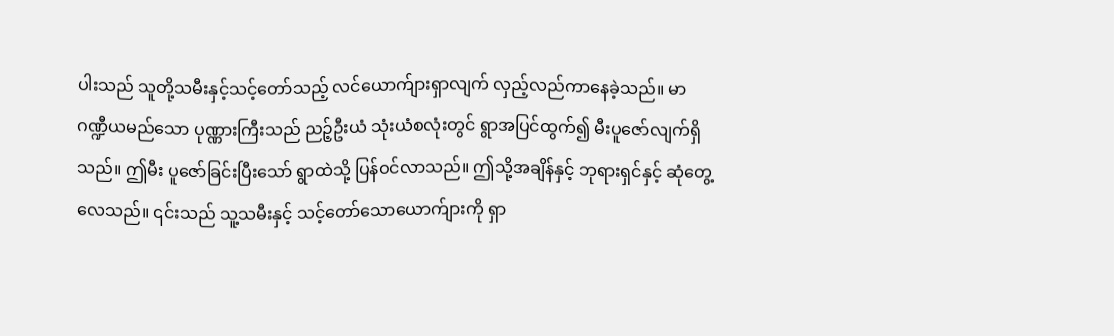ပါးသည် သူတို့သမီးနှင့်သင့်တော်သည့် လင်ယောက်ျားရှာလျက် လှည့်လည်ကာနေခဲ့သည်။ မာဂဏ္ဍီယမည်သော ပုဏ္ဏားကြီးသည် ညဉ့်ဦးယံ သုံးယံစလုံးတွင် ရွာအပြင်ထွက်၍ မီးပူဇော်လျက်ရှိသည်။ ဤမီး ပူဇော်ခြင်းပြီးသော် ရွာထဲသို့ ပြန်ဝင်လာသည်။ ဤသို့အချိန်နှင့် ဘုရားရှင်နှင့် ဆုံတွေ့လေသည်။ ၎င်းသည် သူ့သမီးနှင့် သင့်တော်သောယောက်ျားကို ရှာ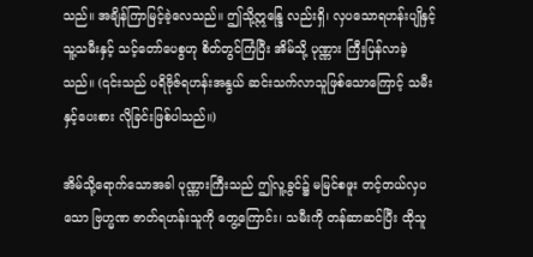သည်။ အချိန်ကြာမြင့်ခဲ့လေသည်။ ဤသို့ဣန္ဒြေ လည်းရှိ၊ လှပသောရဟန်းပျိုနှင့် သူ့သမီးနှင့် သင့်တော်ပေစွဟု စိတ်တွင်ကြံပြီး အိမ်သို့ ပုဏ္ဏား ကြီးပြန်လာခဲ့သည်။ (၎င်းသည် ပရိဗိုဇ်ရဟန်းအနွယ် ဆင်းသက်လာသူဖြစ်သောကြောင့် သမီးနှင့်ပေးစား လိုခြင်းဖြစ်ပါသည်။)

အိမ်သို့ရောက်သောအခါ ပုဏ္ဏားကြီးသည် ဤလူ့ခွင်၌ မမြင်စဖူး တင့်တယ်လှပသော ဗြဟ္မဏ ဇာတ်ရဟန်းသူကို တွေ့ကြောင်း၊ သမီးကို တန်ဆာဆင်ပြီး ထိုသူ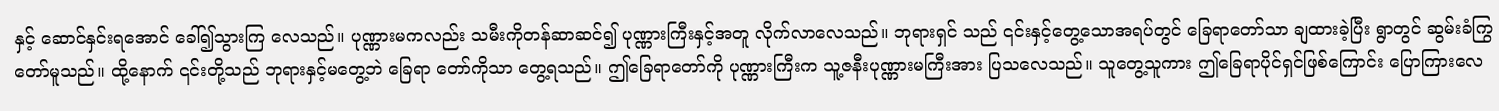နှင့် ဆောင်နှင်းရအောင် ခေါ်၍သွားကြ လေသည်။ ပုဏ္ဏားမကလည်း သမီးကိုတန်ဆာဆင်၍ ပုဏ္ဏားကြီးနှင့်အတူ လိုက်လာလေသည်။ ဘုရားရှင် သည် ၎င်းနှင့်တွေ့သောအရပ်တွင် ခြေရာတော်သာ ချထားခဲ့ပြီး ရွာတွင် ဆွမ်းခံကြွတော်မူသည်။ ထို့နောက် ၎င်းတို့သည် ဘုရားနှင့်မတွေ့ဘဲ ခြေရာ တော်ကိုသာ တွေ့ရသည်။ ဤခြေရာတော်ကို ပုဏ္ဏားကြီးက သူ့ဇနီးပုဏ္ဏားမကြီးအား ပြသလေသည်။ သူတွေ့သူကား ဤခြေရာပိုင်ရှင်ဖြစ်ကြောင်း ပြောကြားလေ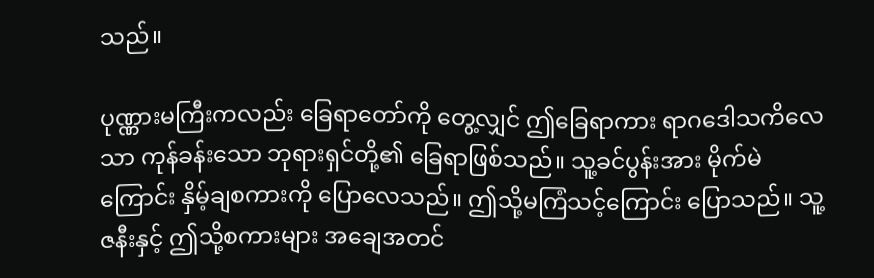သည်။

ပုဏ္ဏားမကြီးကလည်း ခြေရာတော်ကို တွေ့လျှင် ဤခြေရာကား ရာဂဒေါသကိလေသာ ကုန်ခန်းသော ဘုရားရှင်တို့၏ ခြေရာဖြစ်သည်။ သူ့ခင်ပွန်းအား မိုက်မဲကြောင်း နှိမ့်ချစကားကို ပြောလေသည်။ ဤသို့မကြံသင့်ကြောင်း ပြောသည်။ သူ့ဇနီးနှင့် ဤသို့စကားများ အချေအတင်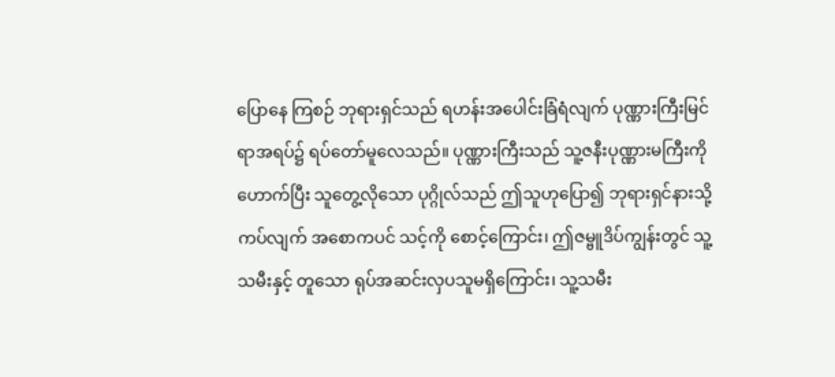ပြောနေ ကြစဉ် ဘုရားရှင်သည် ရဟန်းအပေါင်းခြံရံလျက် ပုဏ္ဏားကြီးမြင်ရာအရပ်၌ ရပ်တော်မူလေသည်။ ပုဏ္ဏားကြီးသည် သူ့ဇနီးပုဏ္ဏားမကြီးကိုဟောက်ပြီး သူတွေ့လိုသော ပုဂ္ဂိုလ်သည် ဤသူဟုပြော၍ ဘုရားရှင်နားသို့ကပ်လျက် အစောကပင် သင့်ကို စောင့်ကြောင်း၊ ဤဇမ္ဗူဒိပ်ကျွန်းတွင် သူ့သမီးနှင့် တူသော ရုပ်အဆင်းလှပသူမရှိကြောင်း၊ သူ့သမီး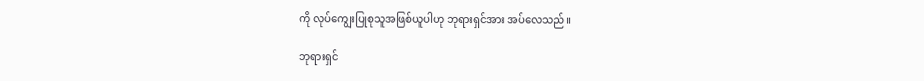ကို လုပ်ကျွေးပြုစုသူအဖြစ်ယူပါဟု ဘုရားရှင်အား အပ်လေသည်။

ဘုရားရှင်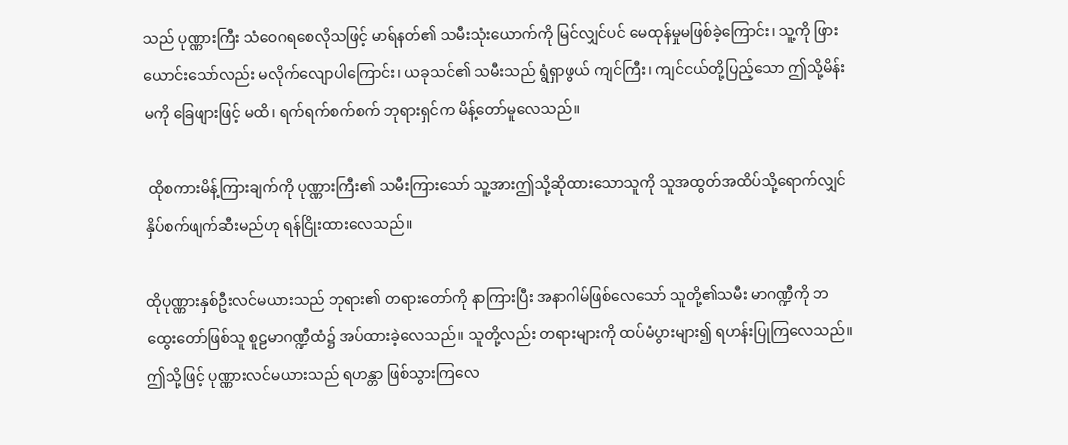သည် ပုဏ္ဏားကြီး သံဝေဂရစေလိုသဖြင့် မာရ်နတ်၏ သမီးသုံးယောက်ကို မြင်လျှင်ပင် မေထုန်မှုမဖြစ်ခဲ့ကြောင်း၊ သူ့ကို ဖြားယောင်းသော်လည်း မလိုက်လျောပါကြောင်း၊ ယခုသင်၏ သမီးသည် ရွံရှာဖွယ် ကျင်ကြီး၊ ကျင်ငယ်တို့ပြည့်သော ဤသို့မိန်းမကို ခြေဖျားဖြင့် မထိ၊ ရက်ရက်စက်စက် ဘုရားရှင်က မိန့်တော်မူလေသည်။

 ထိုစကားမိန့်ကြားချက်ကို ပုဏ္ဏားကြီး၏ သမီးကြားသော် သူ့အားဤသို့ဆိုထားသောသူကို သူအထွတ်အထိပ်သို့ရောက်လျှင် နှိပ်စက်ဖျက်ဆီးမည်ဟု ရန်ငြိုးထားလေသည်။

ထိုပုဏ္ဏားနှစ်ဦးလင်မယားသည် ဘုရား၏ တရားတော်ကို နာကြားပြီး အနာဂါမ်ဖြစ်လေသော် သူတို့၏သမီး မာဂဏ္ဍီကို ဘထွေးတော်ဖြစ်သူ စူဠမာဂဏ္ဍီထံ၌ အပ်ထားခဲ့လေသည်။ သူတို့လည်း တရားများကို ထပ်မံပွားများ၍ ရဟန်းပြုကြလေသည်။ ဤသို့ဖြင့် ပုဏ္ဏားလင်မယားသည် ရဟန္တာ ဖြစ်သွားကြလေ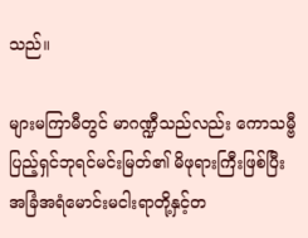သည်။

များမကြာမီတွင် မာဂဏ္ဍီသည်လည်း ကောသမ္ဗီ ပြည့်ရှင်ဘုရင်မင်းမြတ်၏ မိဖုရားကြီးဖြစ်ပြီး အခြံအရံမောင်းမငါးရာတို့နှင့်တ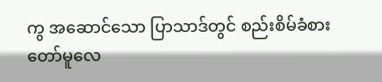ကွ အဆောင်သော ပြာသာဒ်တွင် စည်းစိမ်ခံစားတော်မူလေ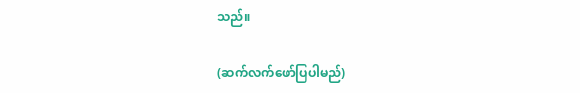သည်။

(ဆက်လက်ဖော်ပြပါမည်)